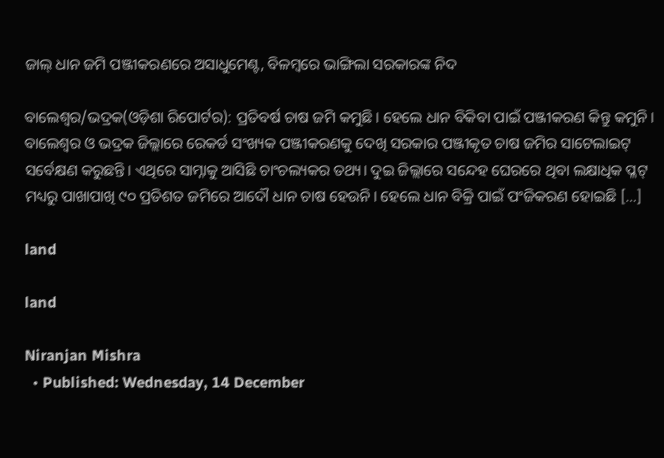ଜାଲ୍ ଧାନ ଜମି ପଞ୍ଜୀକରଣରେ ଅସାଧୁମେଣ୍ଟ, ବିଳମ୍ବରେ ଭାଙ୍ଗିଲା ସରକାରଙ୍କ ନିଦ

ବାଲେଶ୍ୱର/ଭଦ୍ରକ(ଓଡ଼ିଶା ରିପୋର୍ଟର): ପ୍ରତିବର୍ଷ ଚାଷ ଜମି କମୁଛି। ହେଲେ ଧାନ ବିକିବା ପାଇଁ ପଞ୍ଜୀକରଣ କିନ୍ତୁ କମୁନି। ବାଲେଶ୍ୱର ଓ ଭଦ୍ରକ ଜିଲ୍ଲାରେ ରେକର୍ଡ ସଂଖ୍ୟକ ପଞ୍ଜୀକରଣକୁ ଦେଖି ସରକାର ପଞ୍ଜୀକୃତ ଚାଷ ଜମିର ସାଟେଲାଇଟ୍ ସର୍ବେକ୍ଷଣ କରୁଛନ୍ତି। ଏଥିରେ ସାମ୍ନାକୁ ଆସିଛି ଚାଂଚଲ୍ୟକର ତଥ୍ୟ। ଦୁଇ ଜିଲ୍ଲାରେ ସନ୍ଦେହ ଘେରରେ ଥିବା ଲକ୍ଷାଧିକ ପ୍ଳଟ୍ ମଧ୍ୟରୁ ପାଖାପାଖି ୯୦ ପ୍ରତିଶତ ଜମିରେ ଆଦୌ ଧାନ ଚାଷ ହେଉନି। ହେଲେ ଧାନ ବିକ୍ରି ପାଇଁ ପଂଜିକରଣ ହୋଇଛି […]

land

land

Niranjan Mishra
  • Published: Wednesday, 14 December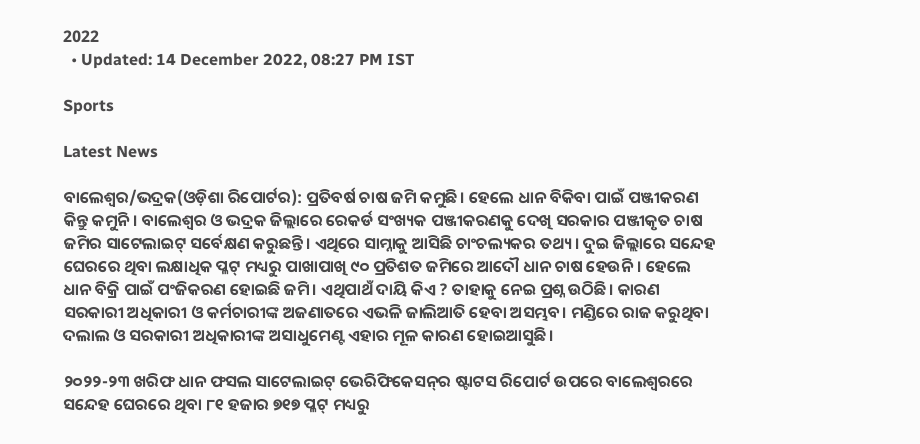2022
  • Updated: 14 December 2022, 08:27 PM IST

Sports

Latest News

ବାଲେଶ୍ୱର/ଭଦ୍ରକ(ଓଡ଼ିଶା ରିପୋର୍ଟର): ପ୍ରତିବର୍ଷ ଚାଷ ଜମି କମୁଛି। ହେଲେ ଧାନ ବିକିବା ପାଇଁ ପଞ୍ଜୀକରଣ କିନ୍ତୁ କମୁନି। ବାଲେଶ୍ୱର ଓ ଭଦ୍ରକ ଜିଲ୍ଲାରେ ରେକର୍ଡ ସଂଖ୍ୟକ ପଞ୍ଜୀକରଣକୁ ଦେଖି ସରକାର ପଞ୍ଜୀକୃତ ଚାଷ ଜମିର ସାଟେଲାଇଟ୍ ସର୍ବେକ୍ଷଣ କରୁଛନ୍ତି। ଏଥିରେ ସାମ୍ନାକୁ ଆସିଛି ଚାଂଚଲ୍ୟକର ତଥ୍ୟ। ଦୁଇ ଜିଲ୍ଲାରେ ସନ୍ଦେହ ଘେରରେ ଥିବା ଲକ୍ଷାଧିକ ପ୍ଳଟ୍ ମଧ୍ୟରୁ ପାଖାପାଖି ୯୦ ପ୍ରତିଶତ ଜମିରେ ଆଦୌ ଧାନ ଚାଷ ହେଉନି। ହେଲେ ଧାନ ବିକ୍ରି ପାଇଁ ପଂଜିକରଣ ହୋଇଛି ଜମି। ଏଥିପାଥଁ ଦାୟି କିଏ ? ତାହାକୁ ନେଇ ପ୍ରଶ୍ନ ଉଠିଛି। କାରଣ ସରକାରୀ ଅଧିକାରୀ ଓ କର୍ମଚାରୀଙ୍କ ଅଜଣାତରେ ଏଭଳି ଜାଲିଆତି ହେବା ଅସମ୍ଭବ। ମଣ୍ଡିରେ ରାଜ କରୁଥିବା ଦଲାଲ ଓ ସରକାରୀ ଅଧିକାରୀଙ୍କ ଅସାଧୁମେଣ୍ଟ ଏହାର ମୂଳ କାରଣ ହୋଇଆସୁଛି।

୨୦୨୨-୨୩ ଖରିଫ ଧାନ ଫସଲ ସାଟେଲାଇଟ୍ ଭେରିଫିକେସନ୍‌ର ଷ୍ଟାଟସ ରିପୋର୍ଟ ଉପରେ ବାଲେଶ୍ୱରରେ ସନ୍ଦେହ ଘେରରେ ଥିବା ୮୧ ହଜାର ୭୧୭ ପ୍ଳଟ୍ ମଧ୍ୟରୁ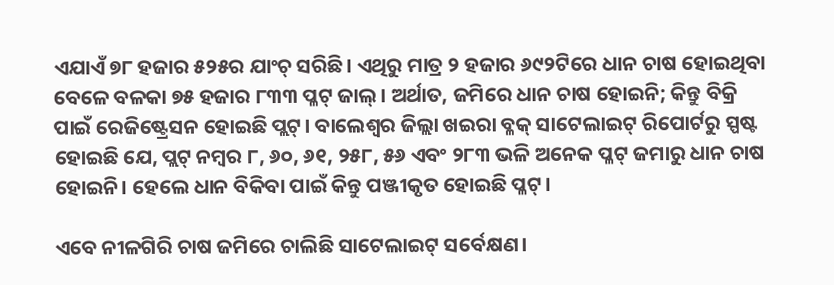ଏଯାଏଁ ୭୮ ହଜାର ୫୨୫ର ଯାଂଚ୍ ସରିଛି। ଏଥିରୁ ମାତ୍ର ୨ ହଜାର ୬୯୨ଟିରେ ଧାନ ଚାଷ ହୋଇଥିବା ବେଳେ ବଳକା ୭୫ ହଜାର ୮୩୩ ପ୍ଳଟ୍ ଜାଲ୍। ଅର୍ଥାତ, ଜମିରେ ଧାନ ଚାଷ ହୋଇନି; କିନ୍ତୁ ବିକ୍ରି ପାଇଁ ରେଜିଷ୍ଟ୍ରେସନ ହୋଇଛି ପ୍ଲଟ୍। ବାଲେଶ୍ୱର ଜିଲ୍ଲା ଖଇରା ବ୍ଳକ୍‌ ସାଟେଲାଇଟ୍ ରିପୋର୍ଟରୁ ସ୍ପଷ୍ଟ ହୋଇଛି ଯେ, ପ୍ଲଟ୍ ନମ୍ବର ୮, ୬୦, ୬୧, ୨୫୮, ୫୬ ଏବଂ ୨୮୩ ଭଳି ଅନେକ ପ୍ଳଟ୍‌ ଜମାରୁ ଧାନ ଚାଷ ହୋଇନି। ହେଲେ ଧାନ ବିକିବା ପାଇଁ କିନ୍ତୁ ପଞ୍ଜୀକୃତ ହୋଇଛି ପ୍ଳଟ୍।

ଏବେ ନୀଳଗିରି ଚାଷ ଜମିରେ ଚାଲିଛି ସାଟେଲାଇଟ୍ ସର୍ବେକ୍ଷଣ।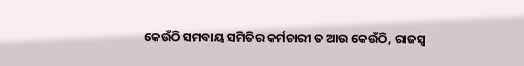କେଉଁଠି ସମବାୟ ସମିତିର କର୍ମଚାରୀ ତ ଆଉ କେଉଁଠି, ରାଜସ୍ୱ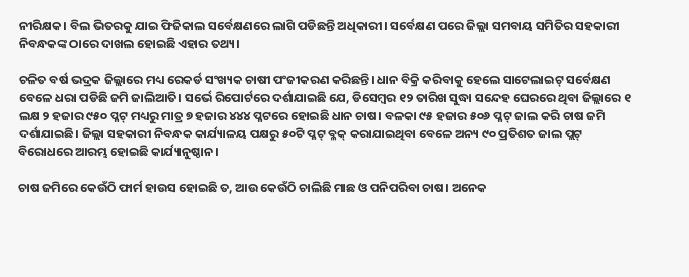ନୀରିକ୍ଷକ। ବିଲ ଭିତରକୁ ଯାଇ ଫିଜିକାଲ ସର୍ବେକ୍ଷଣରେ ଲାଗି ପଡିଛନ୍ତି ଅଧିକାରୀ। ସର୍ବେକ୍ଷଣ ପରେ ଜିଲ୍ଲା ସମବାୟ ସମିତିର ସହକାରୀ ନିବନ୍ଧକଙ୍କ ଠାରେ ଦାଖଲ ହୋଇଛି ଏହାର ତଥ୍ୟ।

ଚଳିତ ବର୍ଷ ଭଦ୍ରକ ଜିଲ୍ଲାରେ ମଧ୍ୟ ରେକର୍ଡ ସଂଖ୍ୟକ ଚାଷୀ ପଂଜୀକରଣ କରିଛନ୍ତି। ଧାନ ବିକ୍ରି କରିବାକୁ ହେଲେ ସାଟେଲାଇଟ୍ ସର୍ବେକ୍ଷଣ ବେଳେ ଧରା ପଡିଛି ଜମି ଜାଲିଆତି। ସର୍ଭେ ରିପୋର୍ଟରେ ଦର୍ଶାଯାଇଛି ଯେ, ଡିସେମ୍ବର ୧୨ ତାରିଖ ସୁଦ୍ଧା ସନ୍ଦେହ ଘେରରେ ଥିବା ଜିଲ୍ଲାରେ ୧ ଲକ୍ଷ ୨ ହଜାର ୯୫୦ ପ୍ଳଟ୍ ମଧ୍ୟରୁ ମାତ୍ର ୭ ହଜାର ୪୪୪ ପ୍ଳଟରେ ହୋଇଛି ଧାନ ଚାଷ। ବଳକା ୯୫ ହଜାର ୫୦୬ ପ୍ଳଟ୍‌ ଜାଲ କରି ଚାଷ ଜମି ଦର୍ଶାଯାଇଛି। ଜିଲ୍ଲା ସହକାରୀ ନିବନ୍ଧକ କାର୍ଯ୍ୟାଳୟ ପକ୍ଷରୁ ୫୦ଟି ପ୍ଳଟ୍‌ ବ୍ଳକ୍ କରାଯାଇଥିବା ବେଳେ ଅନ୍ୟ ୯୦ ପ୍ରତିଶତ ଜାଲ ପ୍ଲଟ୍ ବିରୋଧରେ ଆରମ୍ଭ ହୋଇଛି କାର୍ଯ୍ୟାନୁଷ୍ଠାନ।

ଚାଷ ଜମିରେ କେଉଁଠି ଫାର୍ମ ହାଉସ ହୋଇଛି ତ, ଆଉ କେଉଁଠି ଚାଲିଛି ମାଛ ଓ ପନିପରିବା ଚାଷ। ଅନେକ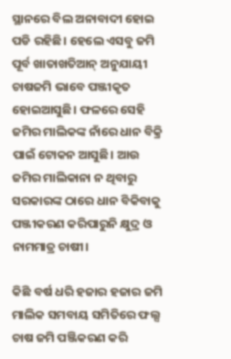ସ୍ଥାନରେ ବିଲ ଅନାବାଦୀ ହୋଇ ପଡି ରହିଛି। ହେଲେ ଏସବୁ ଜମି ପୂର୍ବ ଖାତାଖତିଆନ୍ ଅନୁଯାୟୀ ଚାଷଜମି ଭାବେ ପଞ୍ଜୀକୃତ ହୋଇଆସୁଛି। ଫଳରେ ସେହି ଜମିର ମାଲିକଙ୍କ ନାଁରେ ଧାନ ବିକ୍ରି ପାଇଁ ଟୋକନ ଆସୁଛି। ଆଉ ଜମିର ମାଲିକାନା ନ ଥିବାରୁ ସରକାରଙ୍କ ଠାରେ ଧାନ ବିକିବାକୁ ପଞ୍ଜୀକରଣ କରିପାରୁନି କ୍ଷୁଦ୍ର ଓ ନାମମାତ୍ର ଚାଷୀ।

କିଛି ବର୍ଷ ଧରି ହଜାର ହଜାର ଜମି ମାଲିକ ସମବାୟ ସମିତିରେ ଫଲ୍ସ ଚାଷ ଜମି ପଞ୍ଜିକରଣ କରି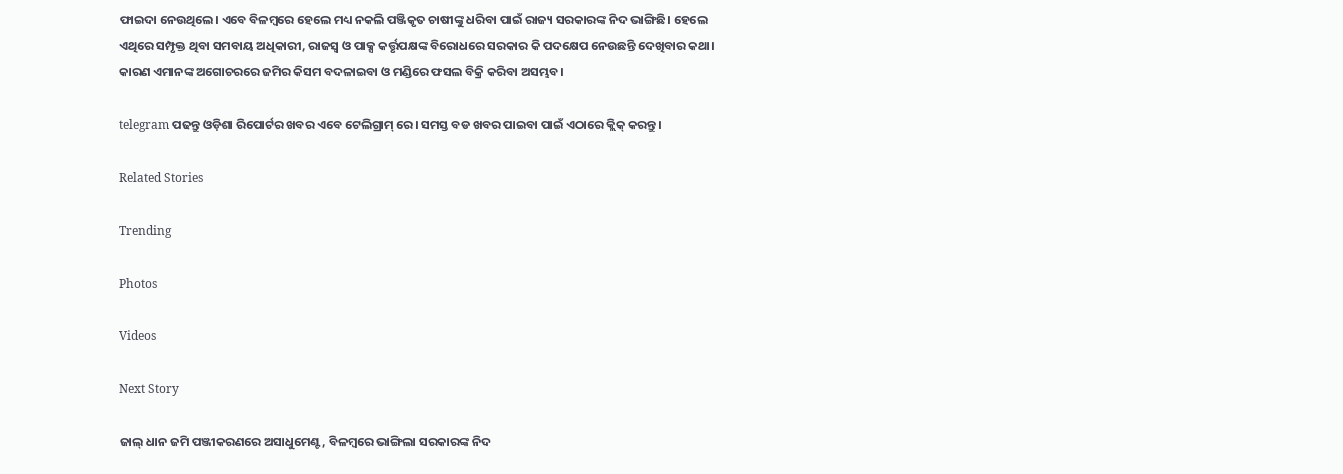ଫାଇଦା ନେଉଥିଲେ। ଏବେ ବିଳମ୍ବରେ ହେଲେ ମଧ୍ୟ ନକଲି ପଞ୍ଜିକୃତ ଚାଷୀଙ୍କୁ ଧରିବା ପାଇଁ ରାଜ୍ୟ ସରକାରଙ୍କ ନିଦ ଭାଙ୍ଗିଛି। ହେଲେ ଏଥିରେ ସମ୍ପୃକ୍ତ ଥିବା ସମବାୟ ଅଧିକାରୀ, ରାଜସ୍ୱ ଓ ପାକ୍ସ କର୍ତ୍ତୃପକ୍ଷଙ୍କ ବିରୋଧରେ ସରକାର କି ପଦକ୍ଷେପ ନେଉଛନ୍ତି ଦେଖିବାର କଥା। କାରଣ ଏମାନଙ୍କ ଅଗୋଚରରେ ଜମିର କିସମ ବଦଳାଇବା ଓ ମଣ୍ଡିରେ ଫସଲ ବିକ୍ରି କରିବା ଅସମ୍ଭବ।

telegram ପଢନ୍ତୁ ଓଡ଼ିଶା ରିପୋର୍ଟର ଖବର ଏବେ ଟେଲିଗ୍ରାମ୍ ରେ। ସମସ୍ତ ବଡ ଖବର ପାଇବା ପାଇଁ ଏଠାରେ କ୍ଲିକ୍ କରନ୍ତୁ।

Related Stories

Trending

Photos

Videos

Next Story

ଜାଲ୍ ଧାନ ଜମି ପଞ୍ଜୀକରଣରେ ଅସାଧୁମେଣ୍ଟ, ବିଳମ୍ବରେ ଭାଙ୍ଗିଲା ସରକାରଙ୍କ ନିଦ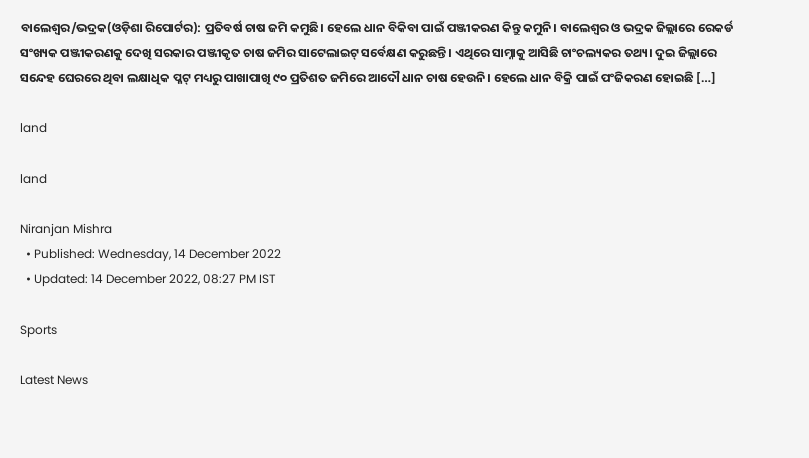ବାଲେଶ୍ୱର/ଭଦ୍ରକ(ଓଡ଼ିଶା ରିପୋର୍ଟର): ପ୍ରତିବର୍ଷ ଚାଷ ଜମି କମୁଛି। ହେଲେ ଧାନ ବିକିବା ପାଇଁ ପଞ୍ଜୀକରଣ କିନ୍ତୁ କମୁନି। ବାଲେଶ୍ୱର ଓ ଭଦ୍ରକ ଜିଲ୍ଲାରେ ରେକର୍ଡ ସଂଖ୍ୟକ ପଞ୍ଜୀକରଣକୁ ଦେଖି ସରକାର ପଞ୍ଜୀକୃତ ଚାଷ ଜମିର ସାଟେଲାଇଟ୍ ସର୍ବେକ୍ଷଣ କରୁଛନ୍ତି। ଏଥିରେ ସାମ୍ନାକୁ ଆସିଛି ଚାଂଚଲ୍ୟକର ତଥ୍ୟ। ଦୁଇ ଜିଲ୍ଲାରେ ସନ୍ଦେହ ଘେରରେ ଥିବା ଲକ୍ଷାଧିକ ପ୍ଳଟ୍ ମଧ୍ୟରୁ ପାଖାପାଖି ୯୦ ପ୍ରତିଶତ ଜମିରେ ଆଦୌ ଧାନ ଚାଷ ହେଉନି। ହେଲେ ଧାନ ବିକ୍ରି ପାଇଁ ପଂଜିକରଣ ହୋଇଛି […]

land

land

Niranjan Mishra
  • Published: Wednesday, 14 December 2022
  • Updated: 14 December 2022, 08:27 PM IST

Sports

Latest News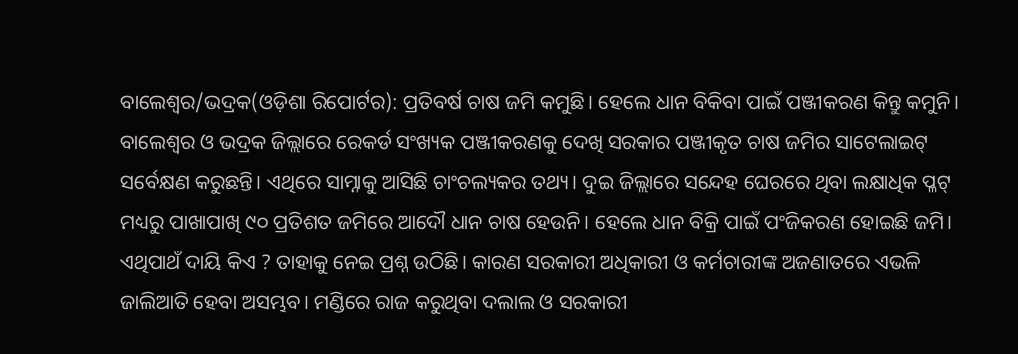ବାଲେଶ୍ୱର/ଭଦ୍ରକ(ଓଡ଼ିଶା ରିପୋର୍ଟର): ପ୍ରତିବର୍ଷ ଚାଷ ଜମି କମୁଛି। ହେଲେ ଧାନ ବିକିବା ପାଇଁ ପଞ୍ଜୀକରଣ କିନ୍ତୁ କମୁନି। ବାଲେଶ୍ୱର ଓ ଭଦ୍ରକ ଜିଲ୍ଲାରେ ରେକର୍ଡ ସଂଖ୍ୟକ ପଞ୍ଜୀକରଣକୁ ଦେଖି ସରକାର ପଞ୍ଜୀକୃତ ଚାଷ ଜମିର ସାଟେଲାଇଟ୍ ସର୍ବେକ୍ଷଣ କରୁଛନ୍ତି। ଏଥିରେ ସାମ୍ନାକୁ ଆସିଛି ଚାଂଚଲ୍ୟକର ତଥ୍ୟ। ଦୁଇ ଜିଲ୍ଲାରେ ସନ୍ଦେହ ଘେରରେ ଥିବା ଲକ୍ଷାଧିକ ପ୍ଳଟ୍ ମଧ୍ୟରୁ ପାଖାପାଖି ୯୦ ପ୍ରତିଶତ ଜମିରେ ଆଦୌ ଧାନ ଚାଷ ହେଉନି। ହେଲେ ଧାନ ବିକ୍ରି ପାଇଁ ପଂଜିକରଣ ହୋଇଛି ଜମି। ଏଥିପାଥଁ ଦାୟି କିଏ ? ତାହାକୁ ନେଇ ପ୍ରଶ୍ନ ଉଠିଛି। କାରଣ ସରକାରୀ ଅଧିକାରୀ ଓ କର୍ମଚାରୀଙ୍କ ଅଜଣାତରେ ଏଭଳି ଜାଲିଆତି ହେବା ଅସମ୍ଭବ। ମଣ୍ଡିରେ ରାଜ କରୁଥିବା ଦଲାଲ ଓ ସରକାରୀ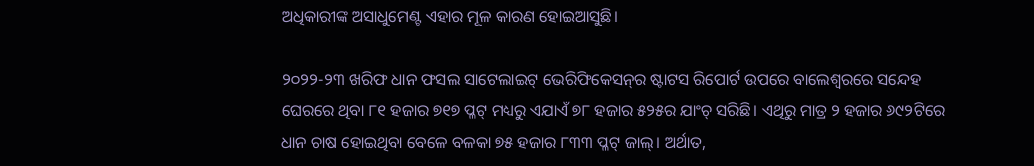ଅଧିକାରୀଙ୍କ ଅସାଧୁମେଣ୍ଟ ଏହାର ମୂଳ କାରଣ ହୋଇଆସୁଛି।

୨୦୨୨-୨୩ ଖରିଫ ଧାନ ଫସଲ ସାଟେଲାଇଟ୍ ଭେରିଫିକେସନ୍‌ର ଷ୍ଟାଟସ ରିପୋର୍ଟ ଉପରେ ବାଲେଶ୍ୱରରେ ସନ୍ଦେହ ଘେରରେ ଥିବା ୮୧ ହଜାର ୭୧୭ ପ୍ଳଟ୍ ମଧ୍ୟରୁ ଏଯାଏଁ ୭୮ ହଜାର ୫୨୫ର ଯାଂଚ୍ ସରିଛି। ଏଥିରୁ ମାତ୍ର ୨ ହଜାର ୬୯୨ଟିରେ ଧାନ ଚାଷ ହୋଇଥିବା ବେଳେ ବଳକା ୭୫ ହଜାର ୮୩୩ ପ୍ଳଟ୍ ଜାଲ୍। ଅର୍ଥାତ,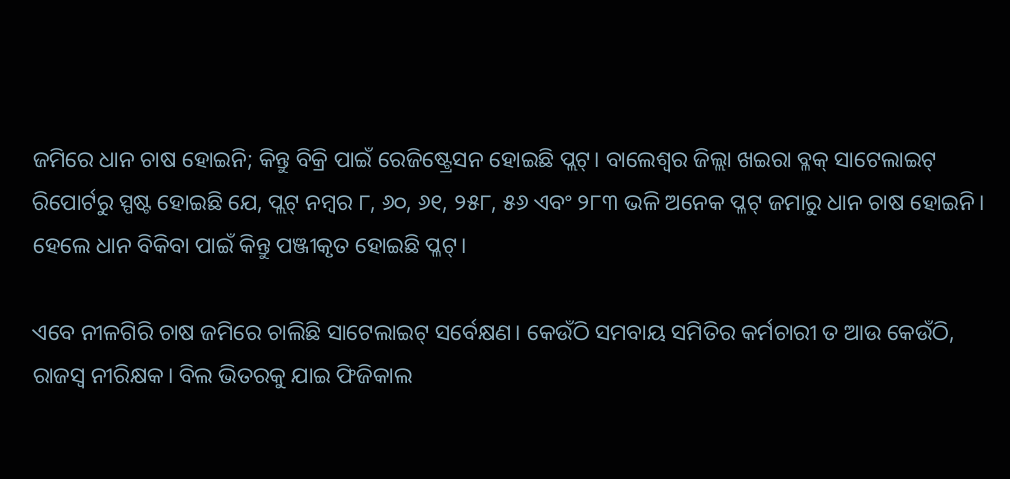ଜମିରେ ଧାନ ଚାଷ ହୋଇନି; କିନ୍ତୁ ବିକ୍ରି ପାଇଁ ରେଜିଷ୍ଟ୍ରେସନ ହୋଇଛି ପ୍ଲଟ୍। ବାଲେଶ୍ୱର ଜିଲ୍ଲା ଖଇରା ବ୍ଳକ୍‌ ସାଟେଲାଇଟ୍ ରିପୋର୍ଟରୁ ସ୍ପଷ୍ଟ ହୋଇଛି ଯେ, ପ୍ଲଟ୍ ନମ୍ବର ୮, ୬୦, ୬୧, ୨୫୮, ୫୬ ଏବଂ ୨୮୩ ଭଳି ଅନେକ ପ୍ଳଟ୍‌ ଜମାରୁ ଧାନ ଚାଷ ହୋଇନି। ହେଲେ ଧାନ ବିକିବା ପାଇଁ କିନ୍ତୁ ପଞ୍ଜୀକୃତ ହୋଇଛି ପ୍ଳଟ୍।

ଏବେ ନୀଳଗିରି ଚାଷ ଜମିରେ ଚାଲିଛି ସାଟେଲାଇଟ୍ ସର୍ବେକ୍ଷଣ। କେଉଁଠି ସମବାୟ ସମିତିର କର୍ମଚାରୀ ତ ଆଉ କେଉଁଠି, ରାଜସ୍ୱ ନୀରିକ୍ଷକ। ବିଲ ଭିତରକୁ ଯାଇ ଫିଜିକାଲ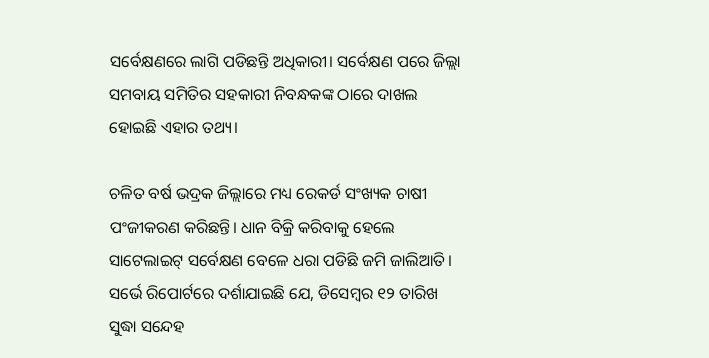ସର୍ବେକ୍ଷଣରେ ଲାଗି ପଡିଛନ୍ତି ଅଧିକାରୀ। ସର୍ବେକ୍ଷଣ ପରେ ଜିଲ୍ଲା ସମବାୟ ସମିତିର ସହକାରୀ ନିବନ୍ଧକଙ୍କ ଠାରେ ଦାଖଲ ହୋଇଛି ଏହାର ତଥ୍ୟ।

ଚଳିତ ବର୍ଷ ଭଦ୍ରକ ଜିଲ୍ଲାରେ ମଧ୍ୟ ରେକର୍ଡ ସଂଖ୍ୟକ ଚାଷୀ ପଂଜୀକରଣ କରିଛନ୍ତି। ଧାନ ବିକ୍ରି କରିବାକୁ ହେଲେ ସାଟେଲାଇଟ୍ ସର୍ବେକ୍ଷଣ ବେଳେ ଧରା ପଡିଛି ଜମି ଜାଲିଆତି। ସର୍ଭେ ରିପୋର୍ଟରେ ଦର୍ଶାଯାଇଛି ଯେ, ଡିସେମ୍ବର ୧୨ ତାରିଖ ସୁଦ୍ଧା ସନ୍ଦେହ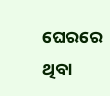ଘେରରେ ଥିବା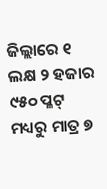ଜିଲ୍ଲାରେ ୧ ଲକ୍ଷ ୨ ହଜାର ୯୫୦ ପ୍ଳଟ୍ ମଧ୍ୟରୁ ମାତ୍ର ୭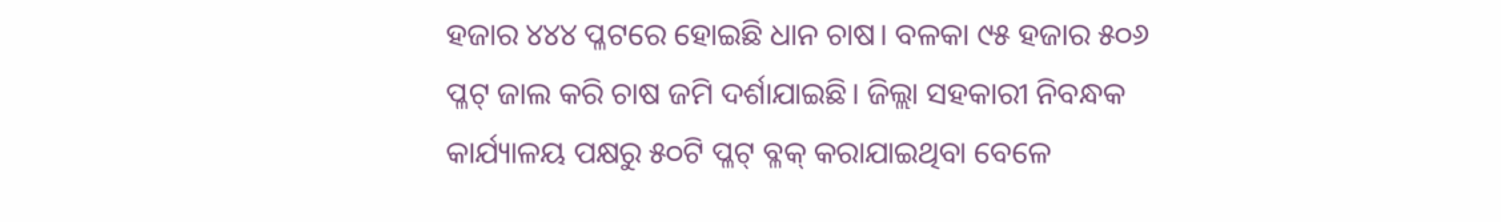ହଜାର ୪୪୪ ପ୍ଳଟରେ ହୋଇଛି ଧାନ ଚାଷ। ବଳକା ୯୫ ହଜାର ୫୦୬ ପ୍ଳଟ୍‌ ଜାଲ କରି ଚାଷ ଜମି ଦର୍ଶାଯାଇଛି। ଜିଲ୍ଲା ସହକାରୀ ନିବନ୍ଧକ କାର୍ଯ୍ୟାଳୟ ପକ୍ଷରୁ ୫୦ଟି ପ୍ଳଟ୍‌ ବ୍ଳକ୍ କରାଯାଇଥିବା ବେଳେ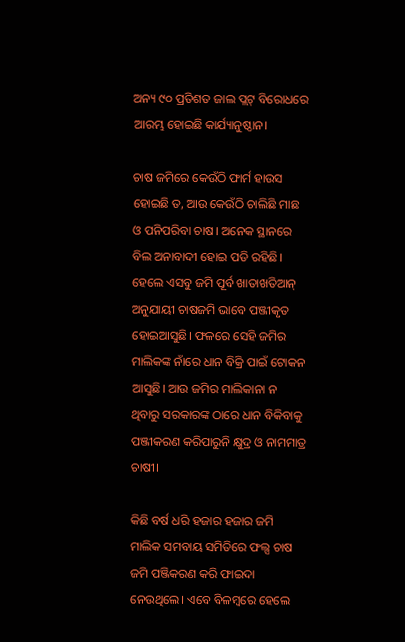ଅନ୍ୟ ୯୦ ପ୍ରତିଶତ ଜାଲ ପ୍ଲଟ୍ ବିରୋଧରେ ଆରମ୍ଭ ହୋଇଛି କାର୍ଯ୍ୟାନୁଷ୍ଠାନ।

ଚାଷ ଜମିରେ କେଉଁଠି ଫାର୍ମ ହାଉସ ହୋଇଛି ତ, ଆଉ କେଉଁଠି ଚାଲିଛି ମାଛ ଓ ପନିପରିବା ଚାଷ। ଅନେକ ସ୍ଥାନରେ ବିଲ ଅନାବାଦୀ ହୋଇ ପଡି ରହିଛି। ହେଲେ ଏସବୁ ଜମି ପୂର୍ବ ଖାତାଖତିଆନ୍ ଅନୁଯାୟୀ ଚାଷଜମି ଭାବେ ପଞ୍ଜୀକୃତ ହୋଇଆସୁଛି। ଫଳରେ ସେହି ଜମିର ମାଲିକଙ୍କ ନାଁରେ ଧାନ ବିକ୍ରି ପାଇଁ ଟୋକନ ଆସୁଛି। ଆଉ ଜମିର ମାଲିକାନା ନ ଥିବାରୁ ସରକାରଙ୍କ ଠାରେ ଧାନ ବିକିବାକୁ ପଞ୍ଜୀକରଣ କରିପାରୁନି କ୍ଷୁଦ୍ର ଓ ନାମମାତ୍ର ଚାଷୀ।

କିଛି ବର୍ଷ ଧରି ହଜାର ହଜାର ଜମି ମାଲିକ ସମବାୟ ସମିତିରେ ଫଲ୍ସ ଚାଷ ଜମି ପଞ୍ଜିକରଣ କରି ଫାଇଦା ନେଉଥିଲେ। ଏବେ ବିଳମ୍ବରେ ହେଲେ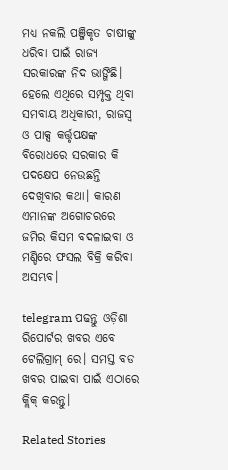ମଧ୍ୟ ନକଲି ପଞ୍ଜିକୃତ ଚାଷୀଙ୍କୁ ଧରିବା ପାଇଁ ରାଜ୍ୟ ସରକାରଙ୍କ ନିଦ ଭାଙ୍ଗିଛି। ହେଲେ ଏଥିରେ ସମ୍ପୃକ୍ତ ଥିବା ସମବାୟ ଅଧିକାରୀ, ରାଜସ୍ୱ ଓ ପାକ୍ସ କର୍ତ୍ତୃପକ୍ଷଙ୍କ ବିରୋଧରେ ସରକାର କି ପଦକ୍ଷେପ ନେଉଛନ୍ତି ଦେଖିବାର କଥା। କାରଣ ଏମାନଙ୍କ ଅଗୋଚରରେ ଜମିର କିସମ ବଦଳାଇବା ଓ ମଣ୍ଡିରେ ଫସଲ ବିକ୍ରି କରିବା ଅସମ୍ଭବ।

telegram ପଢନ୍ତୁ ଓଡ଼ିଶା ରିପୋର୍ଟର ଖବର ଏବେ ଟେଲିଗ୍ରାମ୍ ରେ। ସମସ୍ତ ବଡ ଖବର ପାଇବା ପାଇଁ ଏଠାରେ କ୍ଲିକ୍ କରନ୍ତୁ।

Related Stories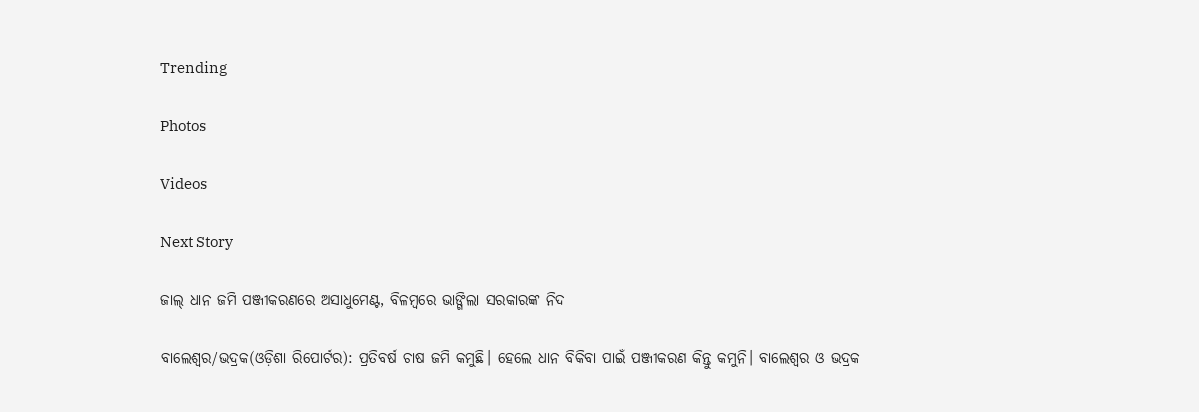Trending

Photos

Videos

Next Story

ଜାଲ୍ ଧାନ ଜମି ପଞ୍ଜୀକରଣରେ ଅସାଧୁମେଣ୍ଟ, ବିଳମ୍ବରେ ଭାଙ୍ଗିଲା ସରକାରଙ୍କ ନିଦ

ବାଲେଶ୍ୱର/ଭଦ୍ରକ(ଓଡ଼ିଶା ରିପୋର୍ଟର): ପ୍ରତିବର୍ଷ ଚାଷ ଜମି କମୁଛି। ହେଲେ ଧାନ ବିକିବା ପାଇଁ ପଞ୍ଜୀକରଣ କିନ୍ତୁ କମୁନି। ବାଲେଶ୍ୱର ଓ ଭଦ୍ରକ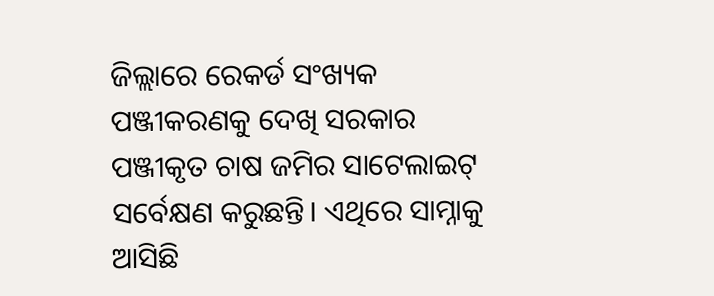ଜିଲ୍ଲାରେ ରେକର୍ଡ ସଂଖ୍ୟକ ପଞ୍ଜୀକରଣକୁ ଦେଖି ସରକାର ପଞ୍ଜୀକୃତ ଚାଷ ଜମିର ସାଟେଲାଇଟ୍ ସର୍ବେକ୍ଷଣ କରୁଛନ୍ତି। ଏଥିରେ ସାମ୍ନାକୁ ଆସିଛି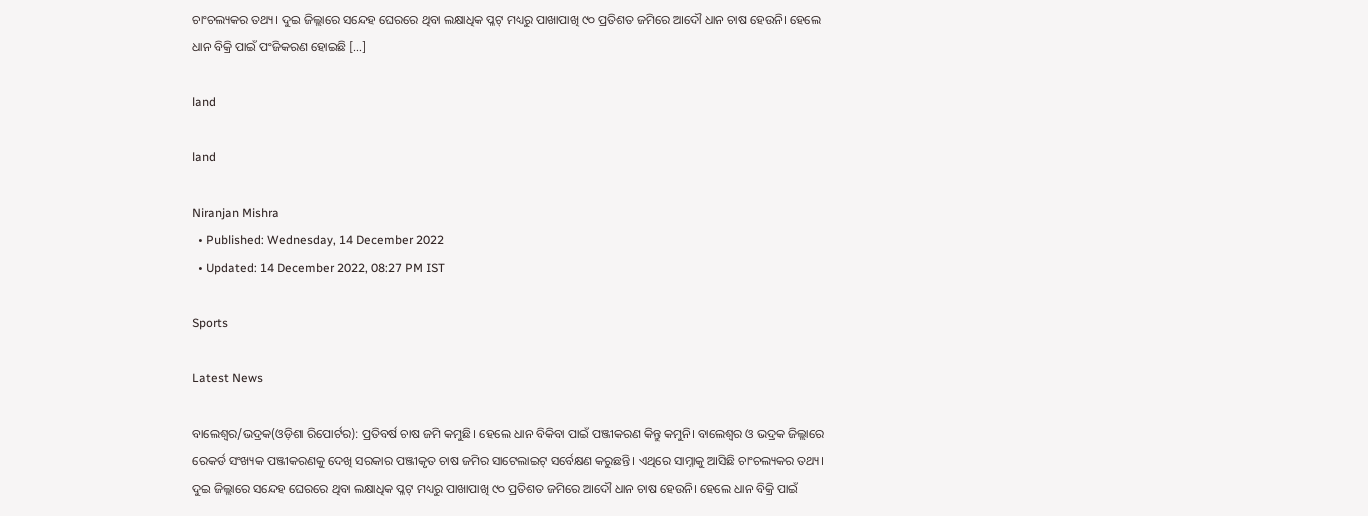ଚାଂଚଲ୍ୟକର ତଥ୍ୟ। ଦୁଇ ଜିଲ୍ଲାରେ ସନ୍ଦେହ ଘେରରେ ଥିବା ଲକ୍ଷାଧିକ ପ୍ଳଟ୍ ମଧ୍ୟରୁ ପାଖାପାଖି ୯୦ ପ୍ରତିଶତ ଜମିରେ ଆଦୌ ଧାନ ଚାଷ ହେଉନି। ହେଲେ ଧାନ ବିକ୍ରି ପାଇଁ ପଂଜିକରଣ ହୋଇଛି […]

land

land

Niranjan Mishra
  • Published: Wednesday, 14 December 2022
  • Updated: 14 December 2022, 08:27 PM IST

Sports

Latest News

ବାଲେଶ୍ୱର/ଭଦ୍ରକ(ଓଡ଼ିଶା ରିପୋର୍ଟର): ପ୍ରତିବର୍ଷ ଚାଷ ଜମି କମୁଛି। ହେଲେ ଧାନ ବିକିବା ପାଇଁ ପଞ୍ଜୀକରଣ କିନ୍ତୁ କମୁନି। ବାଲେଶ୍ୱର ଓ ଭଦ୍ରକ ଜିଲ୍ଲାରେ ରେକର୍ଡ ସଂଖ୍ୟକ ପଞ୍ଜୀକରଣକୁ ଦେଖି ସରକାର ପଞ୍ଜୀକୃତ ଚାଷ ଜମିର ସାଟେଲାଇଟ୍ ସର୍ବେକ୍ଷଣ କରୁଛନ୍ତି। ଏଥିରେ ସାମ୍ନାକୁ ଆସିଛି ଚାଂଚଲ୍ୟକର ତଥ୍ୟ। ଦୁଇ ଜିଲ୍ଲାରେ ସନ୍ଦେହ ଘେରରେ ଥିବା ଲକ୍ଷାଧିକ ପ୍ଳଟ୍ ମଧ୍ୟରୁ ପାଖାପାଖି ୯୦ ପ୍ରତିଶତ ଜମିରେ ଆଦୌ ଧାନ ଚାଷ ହେଉନି। ହେଲେ ଧାନ ବିକ୍ରି ପାଇଁ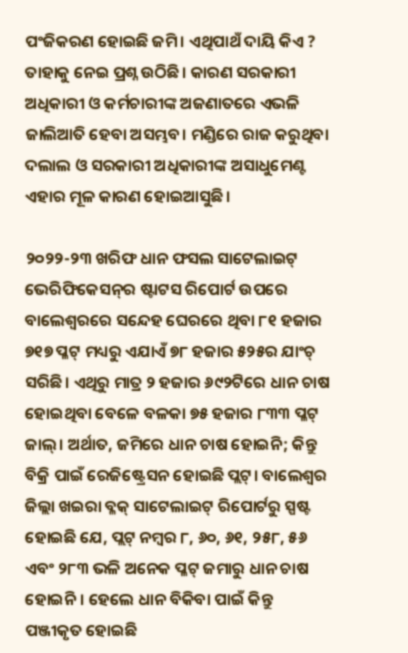ପଂଜିକରଣ ହୋଇଛି ଜମି। ଏଥିପାଥଁ ଦାୟି କିଏ ? ତାହାକୁ ନେଇ ପ୍ରଶ୍ନ ଉଠିଛି। କାରଣ ସରକାରୀ ଅଧିକାରୀ ଓ କର୍ମଚାରୀଙ୍କ ଅଜଣାତରେ ଏଭଳି ଜାଲିଆତି ହେବା ଅସମ୍ଭବ। ମଣ୍ଡିରେ ରାଜ କରୁଥିବା ଦଲାଲ ଓ ସରକାରୀ ଅଧିକାରୀଙ୍କ ଅସାଧୁମେଣ୍ଟ ଏହାର ମୂଳ କାରଣ ହୋଇଆସୁଛି।

୨୦୨୨-୨୩ ଖରିଫ ଧାନ ଫସଲ ସାଟେଲାଇଟ୍ ଭେରିଫିକେସନ୍‌ର ଷ୍ଟାଟସ ରିପୋର୍ଟ ଉପରେ ବାଲେଶ୍ୱରରେ ସନ୍ଦେହ ଘେରରେ ଥିବା ୮୧ ହଜାର ୭୧୭ ପ୍ଳଟ୍ ମଧ୍ୟରୁ ଏଯାଏଁ ୭୮ ହଜାର ୫୨୫ର ଯାଂଚ୍ ସରିଛି। ଏଥିରୁ ମାତ୍ର ୨ ହଜାର ୬୯୨ଟିରେ ଧାନ ଚାଷ ହୋଇଥିବା ବେଳେ ବଳକା ୭୫ ହଜାର ୮୩୩ ପ୍ଳଟ୍ ଜାଲ୍। ଅର୍ଥାତ, ଜମିରେ ଧାନ ଚାଷ ହୋଇନି; କିନ୍ତୁ ବିକ୍ରି ପାଇଁ ରେଜିଷ୍ଟ୍ରେସନ ହୋଇଛି ପ୍ଲଟ୍। ବାଲେଶ୍ୱର ଜିଲ୍ଲା ଖଇରା ବ୍ଳକ୍‌ ସାଟେଲାଇଟ୍ ରିପୋର୍ଟରୁ ସ୍ପଷ୍ଟ ହୋଇଛି ଯେ, ପ୍ଲଟ୍ ନମ୍ବର ୮, ୬୦, ୬୧, ୨୫୮, ୫୬ ଏବଂ ୨୮୩ ଭଳି ଅନେକ ପ୍ଳଟ୍‌ ଜମାରୁ ଧାନ ଚାଷ ହୋଇନି। ହେଲେ ଧାନ ବିକିବା ପାଇଁ କିନ୍ତୁ ପଞ୍ଜୀକୃତ ହୋଇଛି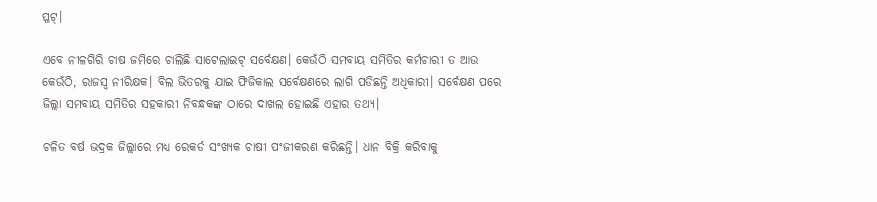ପ୍ଳଟ୍।

ଏବେ ନୀଳଗିରି ଚାଷ ଜମିରେ ଚାଲିଛି ସାଟେଲାଇଟ୍ ସର୍ବେକ୍ଷଣ। କେଉଁଠି ସମବାୟ ସମିତିର କର୍ମଚାରୀ ତ ଆଉ କେଉଁଠି, ରାଜସ୍ୱ ନୀରିକ୍ଷକ। ବିଲ ଭିତରକୁ ଯାଇ ଫିଜିକାଲ ସର୍ବେକ୍ଷଣରେ ଲାଗି ପଡିଛନ୍ତି ଅଧିକାରୀ। ସର୍ବେକ୍ଷଣ ପରେ ଜିଲ୍ଲା ସମବାୟ ସମିତିର ସହକାରୀ ନିବନ୍ଧକଙ୍କ ଠାରେ ଦାଖଲ ହୋଇଛି ଏହାର ତଥ୍ୟ।

ଚଳିତ ବର୍ଷ ଭଦ୍ରକ ଜିଲ୍ଲାରେ ମଧ୍ୟ ରେକର୍ଡ ସଂଖ୍ୟକ ଚାଷୀ ପଂଜୀକରଣ କରିଛନ୍ତି। ଧାନ ବିକ୍ରି କରିବାକୁ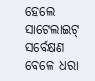ହେଲେ ସାଟେଲାଇଟ୍ ସର୍ବେକ୍ଷଣ ବେଳେ ଧରା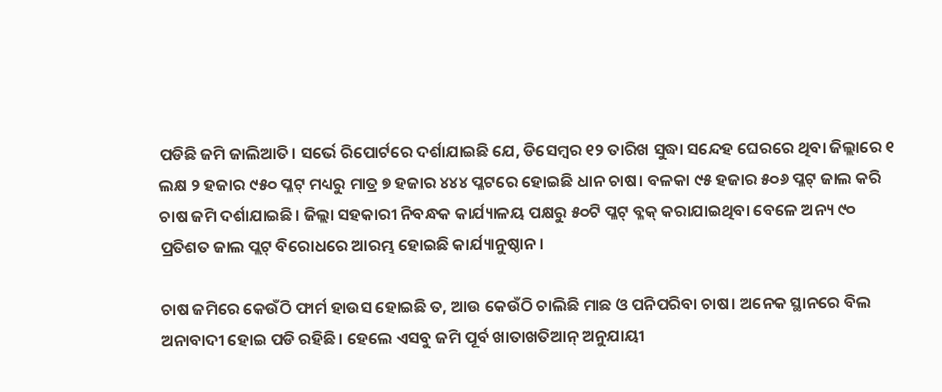ପଡିଛି ଜମି ଜାଲିଆତି। ସର୍ଭେ ରିପୋର୍ଟରେ ଦର୍ଶାଯାଇଛି ଯେ, ଡିସେମ୍ବର ୧୨ ତାରିଖ ସୁଦ୍ଧା ସନ୍ଦେହ ଘେରରେ ଥିବା ଜିଲ୍ଲାରେ ୧ ଲକ୍ଷ ୨ ହଜାର ୯୫୦ ପ୍ଳଟ୍ ମଧ୍ୟରୁ ମାତ୍ର ୭ ହଜାର ୪୪୪ ପ୍ଳଟରେ ହୋଇଛି ଧାନ ଚାଷ। ବଳକା ୯୫ ହଜାର ୫୦୬ ପ୍ଳଟ୍‌ ଜାଲ କରି ଚାଷ ଜମି ଦର୍ଶାଯାଇଛି। ଜିଲ୍ଲା ସହକାରୀ ନିବନ୍ଧକ କାର୍ଯ୍ୟାଳୟ ପକ୍ଷରୁ ୫୦ଟି ପ୍ଳଟ୍‌ ବ୍ଳକ୍ କରାଯାଇଥିବା ବେଳେ ଅନ୍ୟ ୯୦ ପ୍ରତିଶତ ଜାଲ ପ୍ଲଟ୍ ବିରୋଧରେ ଆରମ୍ଭ ହୋଇଛି କାର୍ଯ୍ୟାନୁଷ୍ଠାନ।

ଚାଷ ଜମିରେ କେଉଁଠି ଫାର୍ମ ହାଉସ ହୋଇଛି ତ, ଆଉ କେଉଁଠି ଚାଲିଛି ମାଛ ଓ ପନିପରିବା ଚାଷ। ଅନେକ ସ୍ଥାନରେ ବିଲ ଅନାବାଦୀ ହୋଇ ପଡି ରହିଛି। ହେଲେ ଏସବୁ ଜମି ପୂର୍ବ ଖାତାଖତିଆନ୍ ଅନୁଯାୟୀ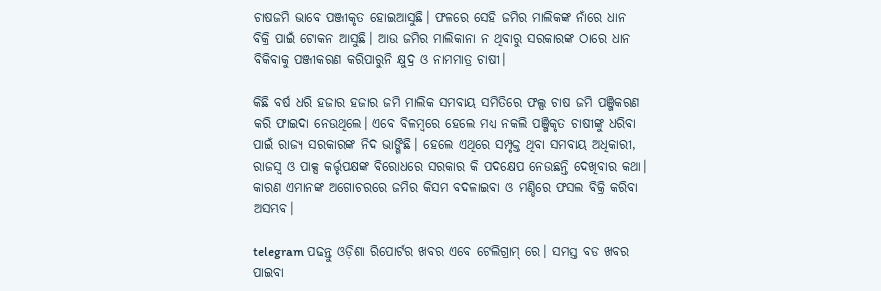ଚାଷଜମି ଭାବେ ପଞ୍ଜୀକୃତ ହୋଇଆସୁଛି। ଫଳରେ ସେହି ଜମିର ମାଲିକଙ୍କ ନାଁରେ ଧାନ ବିକ୍ରି ପାଇଁ ଟୋକନ ଆସୁଛି। ଆଉ ଜମିର ମାଲିକାନା ନ ଥିବାରୁ ସରକାରଙ୍କ ଠାରେ ଧାନ ବିକିବାକୁ ପଞ୍ଜୀକରଣ କରିପାରୁନି କ୍ଷୁଦ୍ର ଓ ନାମମାତ୍ର ଚାଷୀ।

କିଛି ବର୍ଷ ଧରି ହଜାର ହଜାର ଜମି ମାଲିକ ସମବାୟ ସମିତିରେ ଫଲ୍ସ ଚାଷ ଜମି ପଞ୍ଜିକରଣ କରି ଫାଇଦା ନେଉଥିଲେ। ଏବେ ବିଳମ୍ବରେ ହେଲେ ମଧ୍ୟ ନକଲି ପଞ୍ଜିକୃତ ଚାଷୀଙ୍କୁ ଧରିବା ପାଇଁ ରାଜ୍ୟ ସରକାରଙ୍କ ନିଦ ଭାଙ୍ଗିଛି। ହେଲେ ଏଥିରେ ସମ୍ପୃକ୍ତ ଥିବା ସମବାୟ ଅଧିକାରୀ, ରାଜସ୍ୱ ଓ ପାକ୍ସ କର୍ତ୍ତୃପକ୍ଷଙ୍କ ବିରୋଧରେ ସରକାର କି ପଦକ୍ଷେପ ନେଉଛନ୍ତି ଦେଖିବାର କଥା। କାରଣ ଏମାନଙ୍କ ଅଗୋଚରରେ ଜମିର କିସମ ବଦଳାଇବା ଓ ମଣ୍ଡିରେ ଫସଲ ବିକ୍ରି କରିବା ଅସମ୍ଭବ।

telegram ପଢନ୍ତୁ ଓଡ଼ିଶା ରିପୋର୍ଟର ଖବର ଏବେ ଟେଲିଗ୍ରାମ୍ ରେ। ସମସ୍ତ ବଡ ଖବର ପାଇବା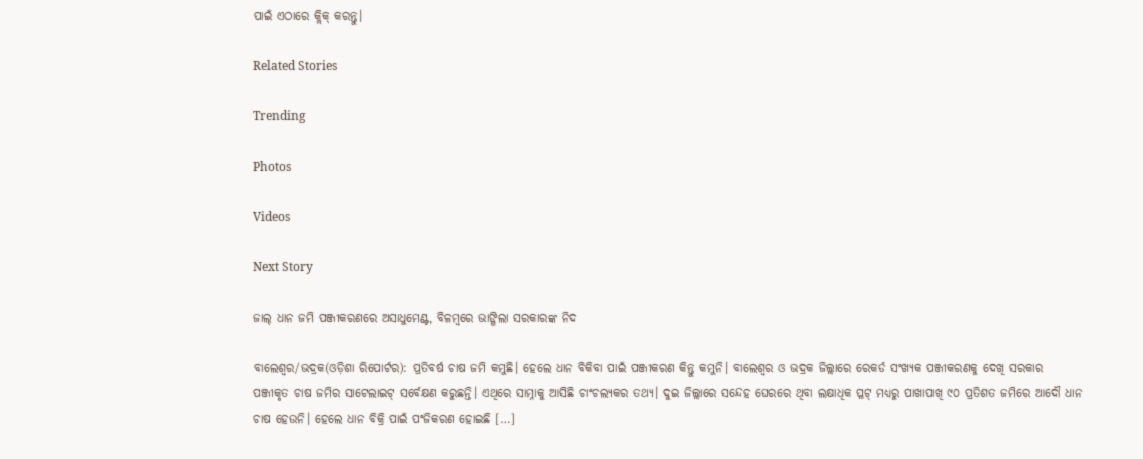ପାଇଁ ଏଠାରେ କ୍ଲିକ୍ କରନ୍ତୁ।

Related Stories

Trending

Photos

Videos

Next Story

ଜାଲ୍ ଧାନ ଜମି ପଞ୍ଜୀକରଣରେ ଅସାଧୁମେଣ୍ଟ, ବିଳମ୍ବରେ ଭାଙ୍ଗିଲା ସରକାରଙ୍କ ନିଦ

ବାଲେଶ୍ୱର/ଭଦ୍ରକ(ଓଡ଼ିଶା ରିପୋର୍ଟର): ପ୍ରତିବର୍ଷ ଚାଷ ଜମି କମୁଛି। ହେଲେ ଧାନ ବିକିବା ପାଇଁ ପଞ୍ଜୀକରଣ କିନ୍ତୁ କମୁନି। ବାଲେଶ୍ୱର ଓ ଭଦ୍ରକ ଜିଲ୍ଲାରେ ରେକର୍ଡ ସଂଖ୍ୟକ ପଞ୍ଜୀକରଣକୁ ଦେଖି ସରକାର ପଞ୍ଜୀକୃତ ଚାଷ ଜମିର ସାଟେଲାଇଟ୍ ସର୍ବେକ୍ଷଣ କରୁଛନ୍ତି। ଏଥିରେ ସାମ୍ନାକୁ ଆସିଛି ଚାଂଚଲ୍ୟକର ତଥ୍ୟ। ଦୁଇ ଜିଲ୍ଲାରେ ସନ୍ଦେହ ଘେରରେ ଥିବା ଲକ୍ଷାଧିକ ପ୍ଳଟ୍ ମଧ୍ୟରୁ ପାଖାପାଖି ୯୦ ପ୍ରତିଶତ ଜମିରେ ଆଦୌ ଧାନ ଚାଷ ହେଉନି। ହେଲେ ଧାନ ବିକ୍ରି ପାଇଁ ପଂଜିକରଣ ହୋଇଛି […]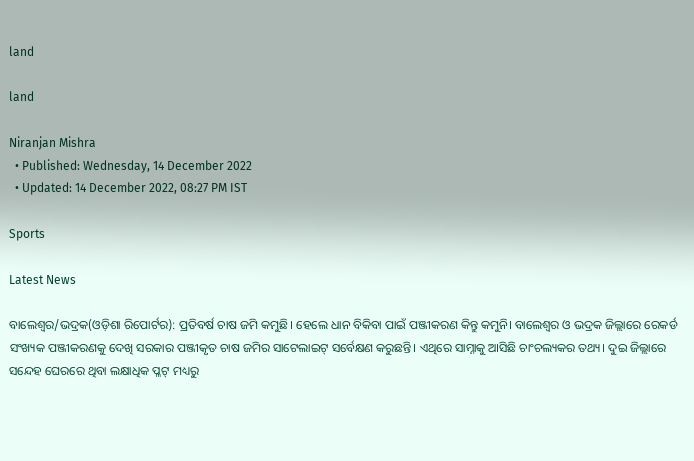land

land

Niranjan Mishra
  • Published: Wednesday, 14 December 2022
  • Updated: 14 December 2022, 08:27 PM IST

Sports

Latest News

ବାଲେଶ୍ୱର/ଭଦ୍ରକ(ଓଡ଼ିଶା ରିପୋର୍ଟର): ପ୍ରତିବର୍ଷ ଚାଷ ଜମି କମୁଛି। ହେଲେ ଧାନ ବିକିବା ପାଇଁ ପଞ୍ଜୀକରଣ କିନ୍ତୁ କମୁନି। ବାଲେଶ୍ୱର ଓ ଭଦ୍ରକ ଜିଲ୍ଲାରେ ରେକର୍ଡ ସଂଖ୍ୟକ ପଞ୍ଜୀକରଣକୁ ଦେଖି ସରକାର ପଞ୍ଜୀକୃତ ଚାଷ ଜମିର ସାଟେଲାଇଟ୍ ସର୍ବେକ୍ଷଣ କରୁଛନ୍ତି। ଏଥିରେ ସାମ୍ନାକୁ ଆସିଛି ଚାଂଚଲ୍ୟକର ତଥ୍ୟ। ଦୁଇ ଜିଲ୍ଲାରେ ସନ୍ଦେହ ଘେରରେ ଥିବା ଲକ୍ଷାଧିକ ପ୍ଳଟ୍ ମଧ୍ୟରୁ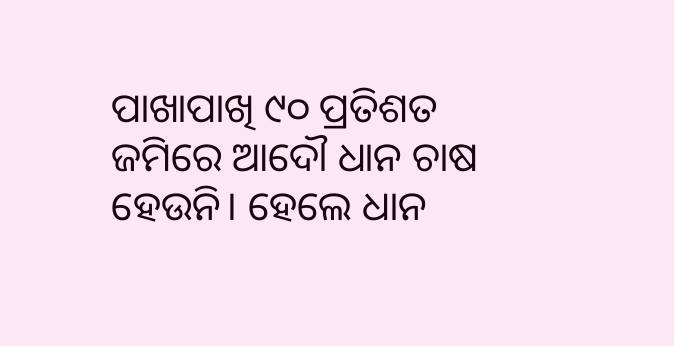ପାଖାପାଖି ୯୦ ପ୍ରତିଶତ ଜମିରେ ଆଦୌ ଧାନ ଚାଷ ହେଉନି। ହେଲେ ଧାନ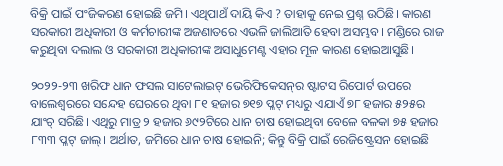ବିକ୍ରି ପାଇଁ ପଂଜିକରଣ ହୋଇଛି ଜମି। ଏଥିପାଥଁ ଦାୟି କିଏ ? ତାହାକୁ ନେଇ ପ୍ରଶ୍ନ ଉଠିଛି। କାରଣ ସରକାରୀ ଅଧିକାରୀ ଓ କର୍ମଚାରୀଙ୍କ ଅଜଣାତରେ ଏଭଳି ଜାଲିଆତି ହେବା ଅସମ୍ଭବ। ମଣ୍ଡିରେ ରାଜ କରୁଥିବା ଦଲାଲ ଓ ସରକାରୀ ଅଧିକାରୀଙ୍କ ଅସାଧୁମେଣ୍ଟ ଏହାର ମୂଳ କାରଣ ହୋଇଆସୁଛି।

୨୦୨୨-୨୩ ଖରିଫ ଧାନ ଫସଲ ସାଟେଲାଇଟ୍ ଭେରିଫିକେସନ୍‌ର ଷ୍ଟାଟସ ରିପୋର୍ଟ ଉପରେ ବାଲେଶ୍ୱରରେ ସନ୍ଦେହ ଘେରରେ ଥିବା ୮୧ ହଜାର ୭୧୭ ପ୍ଳଟ୍ ମଧ୍ୟରୁ ଏଯାଏଁ ୭୮ ହଜାର ୫୨୫ର ଯାଂଚ୍ ସରିଛି। ଏଥିରୁ ମାତ୍ର ୨ ହଜାର ୬୯୨ଟିରେ ଧାନ ଚାଷ ହୋଇଥିବା ବେଳେ ବଳକା ୭୫ ହଜାର ୮୩୩ ପ୍ଳଟ୍ ଜାଲ୍। ଅର୍ଥାତ, ଜମିରେ ଧାନ ଚାଷ ହୋଇନି; କିନ୍ତୁ ବିକ୍ରି ପାଇଁ ରେଜିଷ୍ଟ୍ରେସନ ହୋଇଛି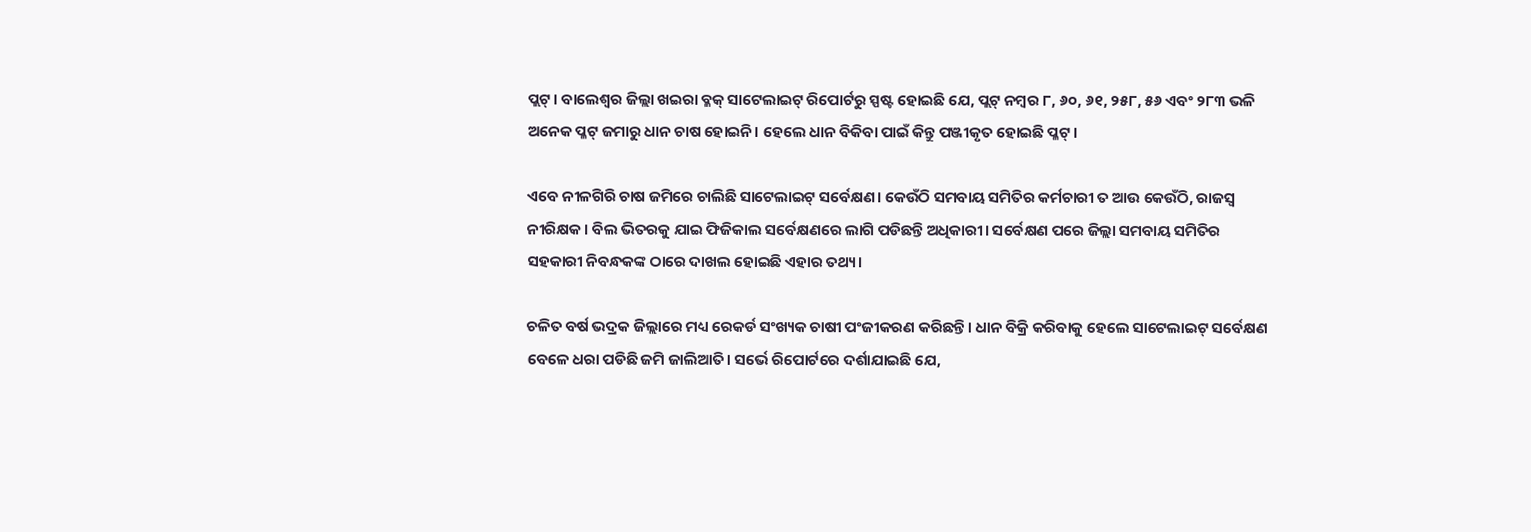ପ୍ଲଟ୍। ବାଲେଶ୍ୱର ଜିଲ୍ଲା ଖଇରା ବ୍ଳକ୍‌ ସାଟେଲାଇଟ୍ ରିପୋର୍ଟରୁ ସ୍ପଷ୍ଟ ହୋଇଛି ଯେ, ପ୍ଲଟ୍ ନମ୍ବର ୮, ୬୦, ୬୧, ୨୫୮, ୫୬ ଏବଂ ୨୮୩ ଭଳି ଅନେକ ପ୍ଳଟ୍‌ ଜମାରୁ ଧାନ ଚାଷ ହୋଇନି। ହେଲେ ଧାନ ବିକିବା ପାଇଁ କିନ୍ତୁ ପଞ୍ଜୀକୃତ ହୋଇଛି ପ୍ଳଟ୍।

ଏବେ ନୀଳଗିରି ଚାଷ ଜମିରେ ଚାଲିଛି ସାଟେଲାଇଟ୍ ସର୍ବେକ୍ଷଣ। କେଉଁଠି ସମବାୟ ସମିତିର କର୍ମଚାରୀ ତ ଆଉ କେଉଁଠି, ରାଜସ୍ୱ ନୀରିକ୍ଷକ। ବିଲ ଭିତରକୁ ଯାଇ ଫିଜିକାଲ ସର୍ବେକ୍ଷଣରେ ଲାଗି ପଡିଛନ୍ତି ଅଧିକାରୀ। ସର୍ବେକ୍ଷଣ ପରେ ଜିଲ୍ଲା ସମବାୟ ସମିତିର ସହକାରୀ ନିବନ୍ଧକଙ୍କ ଠାରେ ଦାଖଲ ହୋଇଛି ଏହାର ତଥ୍ୟ।

ଚଳିତ ବର୍ଷ ଭଦ୍ରକ ଜିଲ୍ଲାରେ ମଧ୍ୟ ରେକର୍ଡ ସଂଖ୍ୟକ ଚାଷୀ ପଂଜୀକରଣ କରିଛନ୍ତି। ଧାନ ବିକ୍ରି କରିବାକୁ ହେଲେ ସାଟେଲାଇଟ୍ ସର୍ବେକ୍ଷଣ ବେଳେ ଧରା ପଡିଛି ଜମି ଜାଲିଆତି। ସର୍ଭେ ରିପୋର୍ଟରେ ଦର୍ଶାଯାଇଛି ଯେ,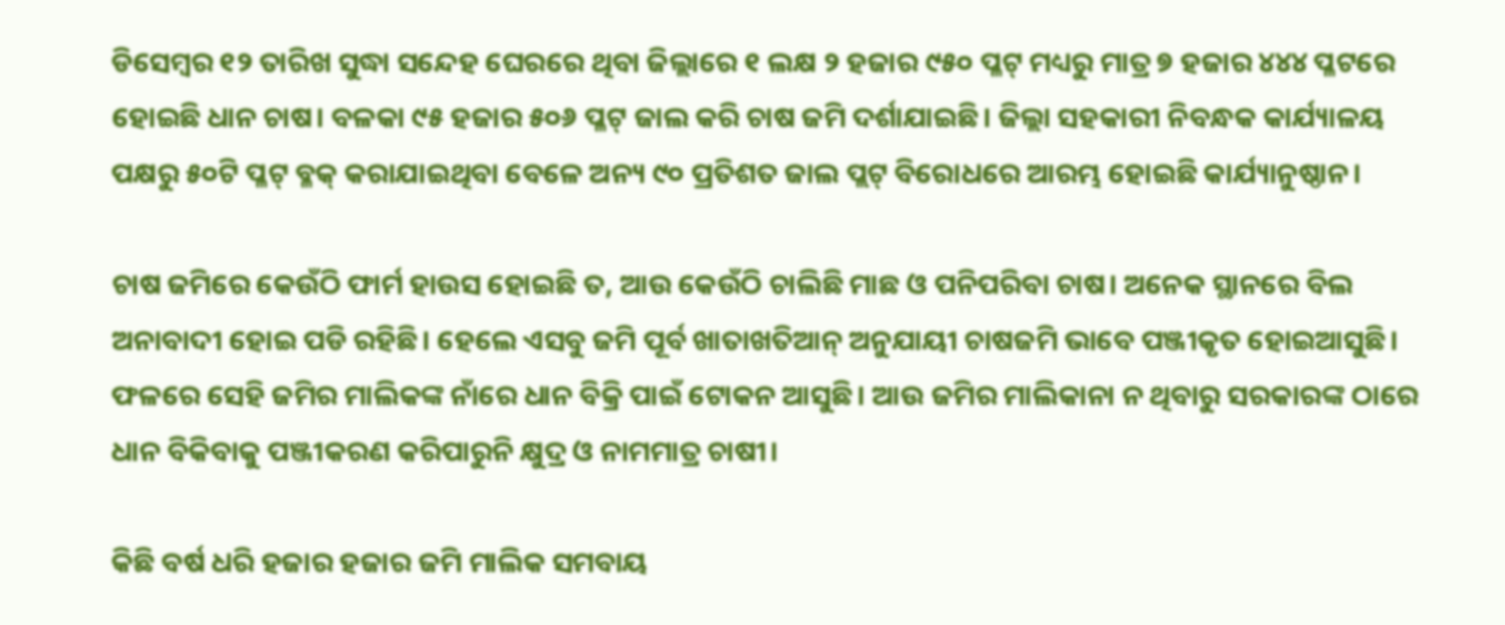ଡିସେମ୍ବର ୧୨ ତାରିଖ ସୁଦ୍ଧା ସନ୍ଦେହ ଘେରରେ ଥିବା ଜିଲ୍ଲାରେ ୧ ଲକ୍ଷ ୨ ହଜାର ୯୫୦ ପ୍ଳଟ୍ ମଧ୍ୟରୁ ମାତ୍ର ୭ ହଜାର ୪୪୪ ପ୍ଳଟରେ ହୋଇଛି ଧାନ ଚାଷ। ବଳକା ୯୫ ହଜାର ୫୦୬ ପ୍ଳଟ୍‌ ଜାଲ କରି ଚାଷ ଜମି ଦର୍ଶାଯାଇଛି। ଜିଲ୍ଲା ସହକାରୀ ନିବନ୍ଧକ କାର୍ଯ୍ୟାଳୟ ପକ୍ଷରୁ ୫୦ଟି ପ୍ଳଟ୍‌ ବ୍ଳକ୍ କରାଯାଇଥିବା ବେଳେ ଅନ୍ୟ ୯୦ ପ୍ରତିଶତ ଜାଲ ପ୍ଲଟ୍ ବିରୋଧରେ ଆରମ୍ଭ ହୋଇଛି କାର୍ଯ୍ୟାନୁଷ୍ଠାନ।

ଚାଷ ଜମିରେ କେଉଁଠି ଫାର୍ମ ହାଉସ ହୋଇଛି ତ, ଆଉ କେଉଁଠି ଚାଲିଛି ମାଛ ଓ ପନିପରିବା ଚାଷ। ଅନେକ ସ୍ଥାନରେ ବିଲ ଅନାବାଦୀ ହୋଇ ପଡି ରହିଛି। ହେଲେ ଏସବୁ ଜମି ପୂର୍ବ ଖାତାଖତିଆନ୍ ଅନୁଯାୟୀ ଚାଷଜମି ଭାବେ ପଞ୍ଜୀକୃତ ହୋଇଆସୁଛି। ଫଳରେ ସେହି ଜମିର ମାଲିକଙ୍କ ନାଁରେ ଧାନ ବିକ୍ରି ପାଇଁ ଟୋକନ ଆସୁଛି। ଆଉ ଜମିର ମାଲିକାନା ନ ଥିବାରୁ ସରକାରଙ୍କ ଠାରେ ଧାନ ବିକିବାକୁ ପଞ୍ଜୀକରଣ କରିପାରୁନି କ୍ଷୁଦ୍ର ଓ ନାମମାତ୍ର ଚାଷୀ।

କିଛି ବର୍ଷ ଧରି ହଜାର ହଜାର ଜମି ମାଲିକ ସମବାୟ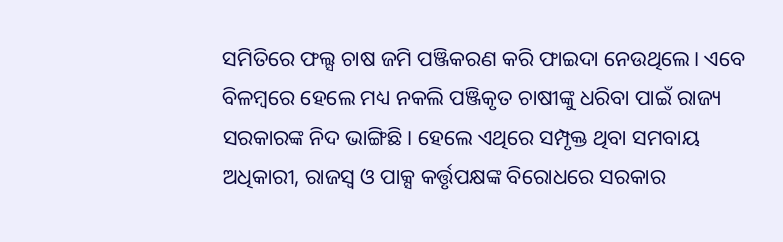ସମିତିରେ ଫଲ୍ସ ଚାଷ ଜମି ପଞ୍ଜିକରଣ କରି ଫାଇଦା ନେଉଥିଲେ। ଏବେ ବିଳମ୍ବରେ ହେଲେ ମଧ୍ୟ ନକଲି ପଞ୍ଜିକୃତ ଚାଷୀଙ୍କୁ ଧରିବା ପାଇଁ ରାଜ୍ୟ ସରକାରଙ୍କ ନିଦ ଭାଙ୍ଗିଛି। ହେଲେ ଏଥିରେ ସମ୍ପୃକ୍ତ ଥିବା ସମବାୟ ଅଧିକାରୀ, ରାଜସ୍ୱ ଓ ପାକ୍ସ କର୍ତ୍ତୃପକ୍ଷଙ୍କ ବିରୋଧରେ ସରକାର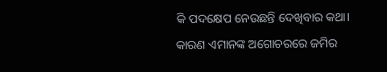କି ପଦକ୍ଷେପ ନେଉଛନ୍ତି ଦେଖିବାର କଥା। କାରଣ ଏମାନଙ୍କ ଅଗୋଚରରେ ଜମିର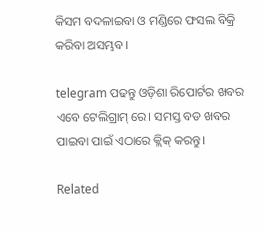କିସମ ବଦଳାଇବା ଓ ମଣ୍ଡିରେ ଫସଲ ବିକ୍ରି କରିବା ଅସମ୍ଭବ।

telegram ପଢନ୍ତୁ ଓଡ଼ିଶା ରିପୋର୍ଟର ଖବର ଏବେ ଟେଲିଗ୍ରାମ୍ ରେ। ସମସ୍ତ ବଡ ଖବର ପାଇବା ପାଇଁ ଏଠାରେ କ୍ଲିକ୍ କରନ୍ତୁ।

Related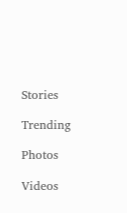Stories

Trending

Photos

Videos